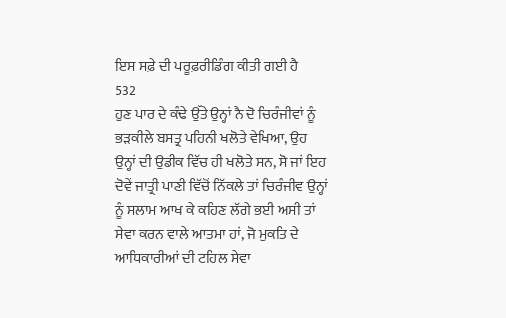ਇਸ ਸਫ਼ੇ ਦੀ ਪਰੂਫ਼ਰੀਡਿੰਗ ਕੀਤੀ ਗਈ ਹੈ
532
ਹੁਣ ਪਾਰ ਦੇ ਕੰਢੇ ਉੱਤੇ ਉਨ੍ਹਾਂ ਨੈ ਦੋ ਚਿਰੰਜੀਵਾਂ ਨੂੰ ਭੜਕੀਲੇ ਬਸਤ੍ਰ ਪਹਿਨੀ ਖਲੋਤੇ ਵੇਖਿਆ, ਉਹ ਉਨ੍ਹਾਂ ਦੀ ਉਡੀਕ ਵਿੱਚ ਹੀ ਖਲੋਤੇ ਸਨ, ਸੋ ਜਾਂ ਇਹ ਦੋਵੇਂ ਜਾਤ੍ਰੀ ਪਾਣੀ ਵਿੱਚੋਂ ਨਿੱਕਲੇ ਤਾਂ ਚਿਰੰਜੀਵ ਉਨ੍ਹਾਂ ਨੂੰ ਸਲਾਮ ਆਖ ਕੇ ਕਹਿਣ ਲੱਗੇ ਭਈ ਅਸੀ ਤਾਂ ਸੇਵਾ ਕਰਨ ਵਾਲੇ ਆਤਮਾ ਹਾਂ, ਜੋ ਮੁਕਤਿ ਦੇ ਆਧਿਕਾਰੀਆਂ ਦੀ ਟਹਿਲ ਸੇਵਾ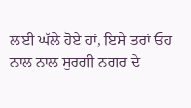ਲਈ ਘੱਲੇ ਹੋਏ ਹਾਂ, ਇਸੇ ਤਰਾਂ ਓਹ ਨਾਲ ਨਾਲ ਸੁਰਗੀ ਨਗਰ ਦੇ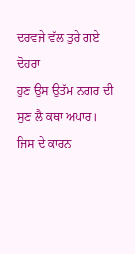ਦਰਵਜੇ ਵੱਲ ਤੁਰੇ ਗਏ
ਦੋਹਰਾ
ਹੁਣ ਉਸ ਉਤੱਮ ਨਗਰ ਦੀ ਸੁਣ ਲੈ ਕਥਾ ਅਪਾਰ।
ਜਿਸ ਦੇ ਕਾਰਨ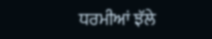ਧਰਮੀਆਂ ਝੱਲੇ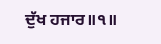ਦੁੱਖ ਹਜਾਰ॥੧॥